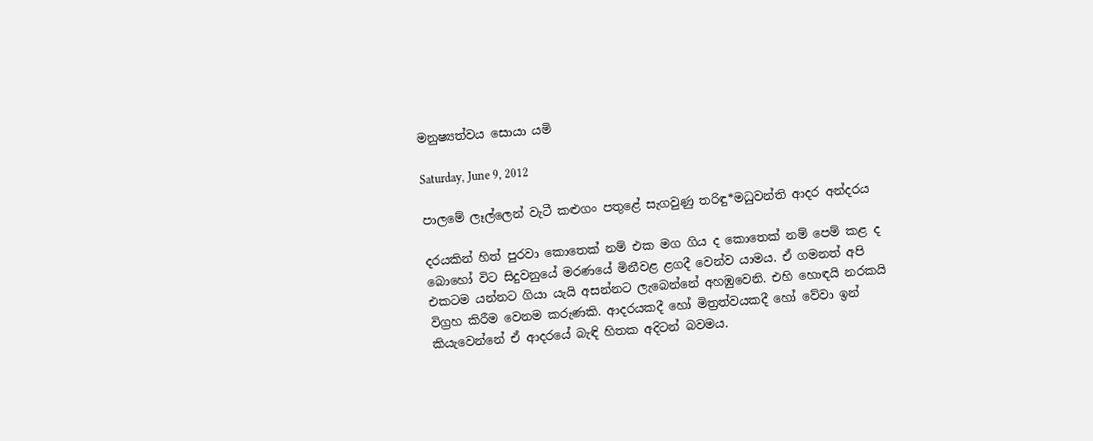මනුෂ්‍යත්වය සොයා යමි

Saturday, June 9, 2012

පාලමේ ලෑල්ලෙන් වැටී කළුගං පතුළේ සැගවුණු තරිඳු*මධුවන්ති ආදර අන්දරය

දරයකින් හිත් පුරවා කොතෙක් නම් එක මග ගිය ද කොතෙක් නම් පෙම් කළ ද බොහෝ විට සිදුවනුයේ මරණයේ මිනීවළ ළගදී වෙන්ව යාමය. ඒ ගමනත් අපි එකටම යන්නට ගියා යැයි අසන්නට ලැබෙන්නේ අහඹුවෙනි. එහි හොඳයි නරකයි විග්‍රහ කිරීම වෙනම කරුණකි. ආදරයකදී හෝ මිත්‍රත්වයකදී හෝ වේවා ඉන් කියැවෙන්නේ ඒ ආදරයේ බැඳි හිතක අදිටන් බවමය.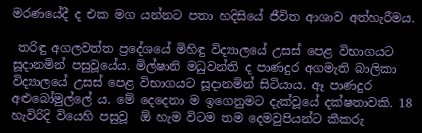මරණයේදී ද එක මග යන්නට පතා හදිසියේ ජීවිත ආශාව අත්හැරීමය.

 තරිඳු අගලවත්ත ප්‍රදේශයේ මිහිඳු විද්‍යාලයේ උසස් පෙළ විභාගයට සූදානමින් පසුවූයේය. මිල්ෂානි මධුවන්ති ද පාණදුර අගමැති බාලිකා විද්‍යාලයේ උසස් පෙළ විභාගයට සූදානමින් සිටියාය. ඈ පාණදුර අළුබෝමුල්ලේ ය. මේ දෙදෙනා ම ඉගෙනුමට දැක්වූයේ දක්ෂතාවකි. 18 හැවිරිදි වියෙහි පසුවූ  ඕ හැම විටම තම දෙමවුපියන්ට කීකරු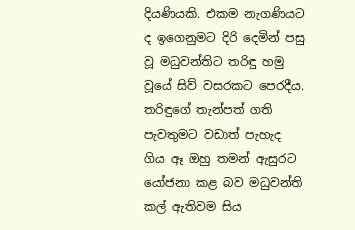දියණියකි. එකම නැගණියට ද ඉගෙනුමට දිරි දෙමින් පසු වූ මධුවන්තිට තරිඳු හමු වූයේ සිව් වසරකට පෙරදීය. තරිඳුගේ තැන්පත් ගති පැවතුමට වඩාත් පැහැද ගිය ඈ ඔහු තමන් ඇසුරට යෝජනා කළ බව මධුවන්ති කල් ඇතිවම සිය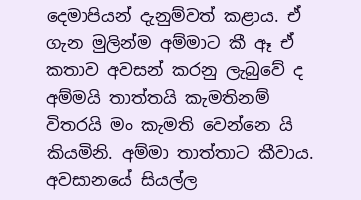දෙමාපියන් දැනුම්වත් කළාය. ඒ ගැන මුලින්ම අම්මාට කී ඈ ඒ කතාව අවසන් කරනු ලැබුවේ ද අම්මයි තාත්තයි කැමතිනම් විතරයි මං කැමති වෙන්නෙ යි කියමිනි. අම්මා තාත්තාට කීවාය. අවසානයේ සියල්ල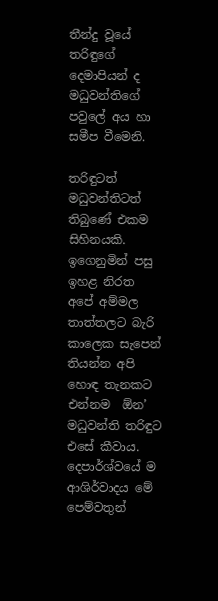තීන්දු වූයේ තරිඳුගේ දෙමාපියන් ද මධුවන්තිගේ පවුලේ අය හා සමීප වීමෙනි.

තරිඳුටත් මධුවන්තිටත් තිබුණේ එකම සිහිනයකි. ඉගෙනුමින් පසු ඉහළ නිරත
අපේ අම්මල තාත්තලට බැරි කාලෙක සැපෙන් තියන්න අපි හොඳ තැනකට එන්නම  ඕන’ මධුවන්ති තරිඳුට එසේ කීවාය. දෙපාර්ශ්වයේ ම ආශිර්වාදය මේ පෙම්වතුන්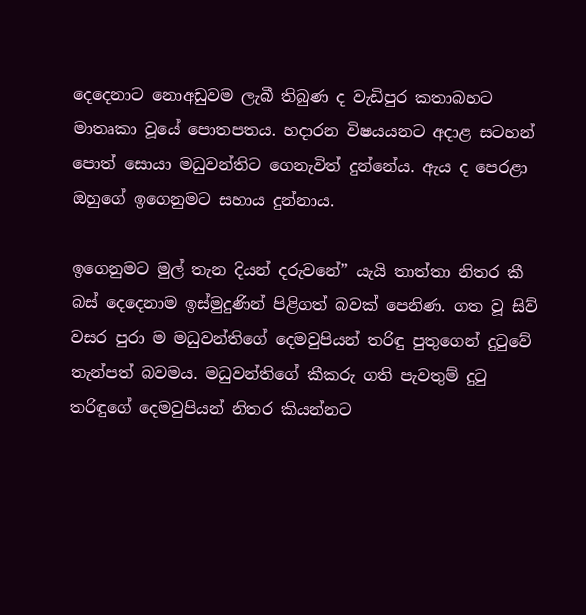දෙදෙනාට නොඅඩුවම ලැබී තිබුණ ද වැඩිපුර කතාබහට මාතෘකා වූයේ පොතපතය. හදාරන විෂයයනට අදාළ සටහන් පොත් සොයා මධුවන්තිට ගෙනැවිත් දුන්නේය. ඇය ද පෙරළා ඔහුගේ ඉගෙනුමට සහාය දුන්නාය.

ඉගෙනුමට මුල් තැන දියන් දරුවනේ” යැයි තාත්තා නිතර කී බස් දෙදෙනාම ඉස්මුදුණින් පිළිගත් බවක් පෙනිණ. ගත වූ සිව් වසර පුරා ම මධුවන්තිගේ දෙමවුපියන් තරිඳු පුතුගෙන් දුටුවේ තැන්පත් බවමය. මධුවන්තිගේ කීකරු ගති පැවතුම් දුටු තරිඳුගේ දෙමවුපියන් නිතර කියන්නට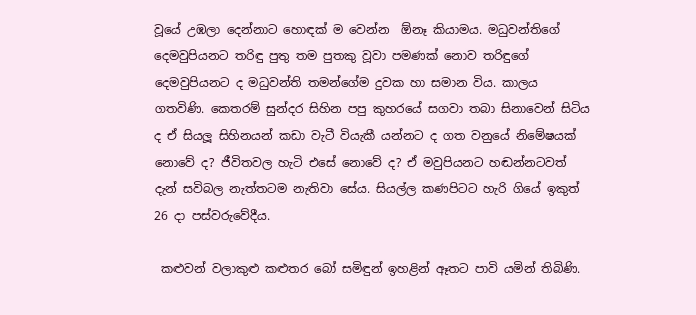වූයේ උඹලා දෙන්නාට හොඳක් ම වෙන්න  ඕනෑ කියාමය. මධුවන්තිගේ දෙමවුපියනට තරිඳු පුතු තම පුතකු වූවා පමණක් නොව තරිඳුගේ දෙමවුපියනට ද මධුවන්ති තමන්ගේම දුවක හා සමාන විය. කාලය ගතවිණි. කෙතරම් සුන්දර සිහින පපු කුහරයේ සගවා තබා සිනාවෙන් සිටිය ද ඒ සියලූ සිහිනයන් කඩා වැටී වියැකී යන්නට ද ගත වනුයේ නිමේෂයක් නොවේ ද? ජීවිතවල හැටි එසේ නොවේ ද? ඒ මවුපියනට හඬන්නටවත් දැන් සවිබල නැත්තටම නැතිවා සේය. සියල්ල කණපිටට හැරි ගියේ ඉකුත් 26 දා පස්වරුවේදීය.

 කළුවන් වලාකුළු කළුතර බෝ සමිඳුන් ඉහළින් ඈතට පාවි යමින් තිබිණි.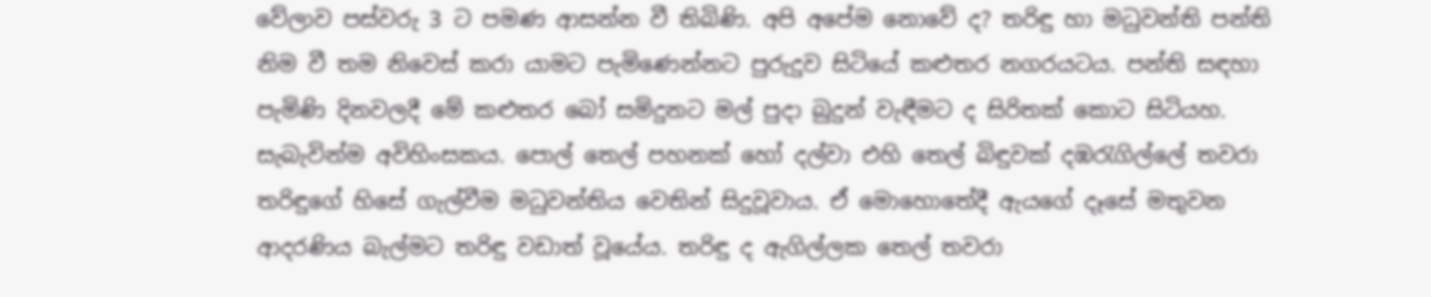වේලාව පස්වරු 3 ට පමණ ආසන්න වී තිබිණි. අපි අපේම නොවේ ද? තරිඳු හා මධුවන්ති පන්ති නිම වී තම නිවෙස් කරා යාමට පැමිණෙන්නට පුරුදුව සිටියේ කළුතර නගරයටය. පන්ති සඳහා පැමිණි දිනවලදී මේ කළුතර බෝ සමිදුනට මල් පුදා බුදුන් වැඳීමට ද සිරිතක් කොට සිටියහ. සැබැවින්ම අවිහිංසකය. පොල් තෙල් පහනක් හෝ දල්වා එහි තෙල් බිඳුවක් දඹරැගිල්ලේ තවරා තරිඳුගේ හිසේ ගැල්වීම මධුවන්තිය වෙතින් සිදුවූවාය. ඒ මොහොතේදී ඇයගේ දෑසේ මතුවන ආදරණිය බැල්මට තරිඳු වඩාත් වූයේය. තරිඳු ද ඇගිල්ලක තෙල් තවරා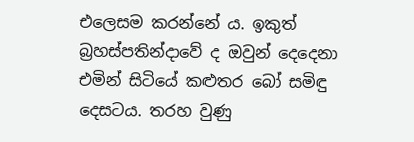එලෙසම කරන්නේ ය. ඉකුත් බ්‍රහස්පතින්දාවේ ද ඔවුන් දෙදෙනා එමින් සිටියේ කළුතර බෝ සමිඳු දෙසටය. තරහ වුණු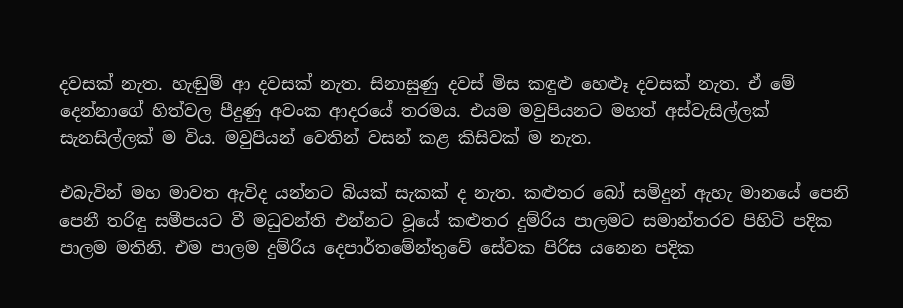දවසක් නැත. හැඬුම් ආ දවසක් නැත. සිනාසුණු දවස් මිස කඳුළු හෙළූ දවසක් නැත. ඒ මේ දෙන්නාගේ හිත්වල පීදුණු අවංක ආදරයේ තරමය. එයම මවුපියනට මහත් අස්වැසිල්ලක් සැනසිල්ලක් ම විය. මවුපියන් වෙතින් වසන් කළ කිසිවක් ම නැත.

එබැවින් මහ මාවත ඇවිද යන්නට බියක් සැකක් ද නැත. කළුතර බෝ සමිදුන් ඇහැ මානයේ පෙනි පෙනී තරිඳු සමීපයට වී මධුවන්ති එන්නට වූයේ කළුතර දුම්රිය පාලමට සමාන්තරව පිහිටි පදික පාලම මතිනි. එම පාලම දුම්රිය දෙපාර්තමේන්තුවේ සේවක පිරිස යනෙන පදික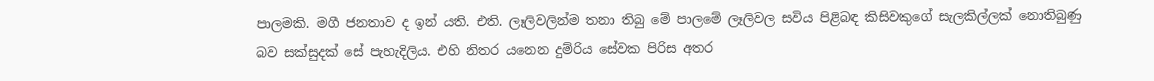පාලමකි. මගී ජනතාව ද ඉන් යති. එති. ලෑලිවලින්ම තනා තිබු මේ පාලමේ ලෑලිවල සවිය පිළිබඳ කිසිවකුගේ සැලකිල්ලක් නොතිබුණු බව සක්සුදක් සේ පැහැදිලිය. එහි නිතර යනෙන දුම්රිය සේවක පිරිස අතර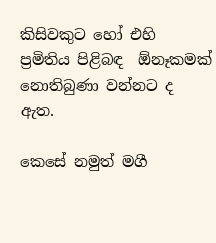කිසිවකුට හෝ එහි ප්‍රමිතිය පිළිබඳ  ඕනෑකමක් නොතිබුණා වන්නට ද ඇත.

කෙසේ නමුත් මගී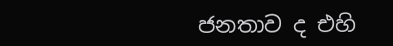ජනතාව ද එහි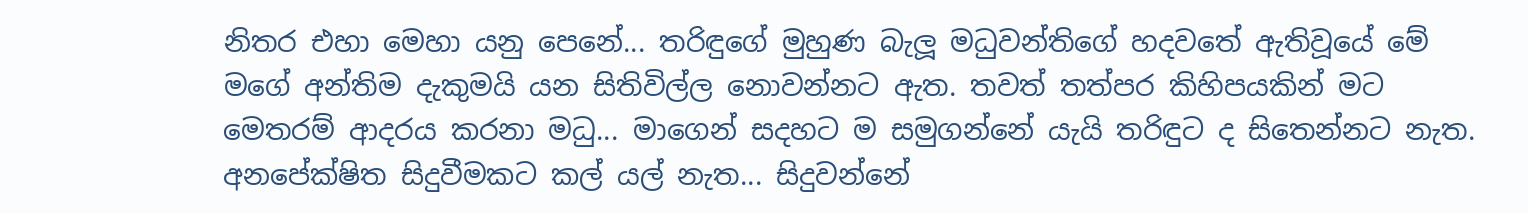නිතර එහා මෙහා යනු පෙනේ... තරිඳුගේ මුහුණ බැලූ මධුවන්තිගේ හදවතේ ඇතිවූයේ මේ මගේ අන්තිම දැකුමයි යන සිතිවිල්ල නොවන්නට ඇත. තවත් තත්පර කිහිපයකින් මට මෙතරම් ආදරය කරනා මධු... මාගෙන් සදහට ම සමුගන්නේ යැයි තරිඳුට ද සිතෙන්නට නැත. අනපේක්ෂිත සිදුවීමකට කල් යල් නැත... සිදුවන්නේ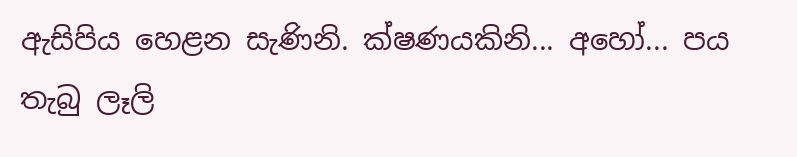ඇසිපිය හෙළන සැණිනි. ක්ෂණයකිනි... අහෝ... පය තැබු ලෑලි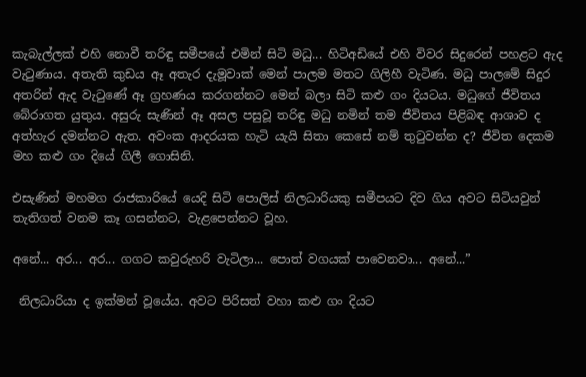කැබැල්ලක් එහි නොවී තරිඳු සමීපයේ එමින් සිටි මධු... හිටිඅඩියේ එහි විවර සිදුරෙන් පහළට ඇද වැටුණාය. අතැති කුඩය ඈ අතැර දැමූවාක් මෙන් පාලම මතට ගිලිහී වැටිණ. මධු පාලමේ සිදුර අතරින් ඇද වැටුණේ ඈ ග්‍රහණය කරගන්නට මෙන් බලා සිටි කළු ගං දියටය. මධුගේ ජීවිතය බේරාගත යුතුය. අසුරු සැණින් ඈ අසල පසුවූ තරිඳු මධු නමින් තම ජීවිතය පිළිබඳ ආශාව ද අත්හැර දමන්නට ඇත. අවංක ආදරයක හැටි යැයි සිතා කෙසේ නම් තුටුවන්න ද? ජීවිත දෙකම මහ කළු ගං දියේ ගිලී ගොසිනි.

එසැණින් මහමග රාජකාරියේ යෙදි සිටි පොලිස් නිලධාරියකු සමීපයට දිව ගිය අවට සිටියවුන් තැතිගත් වනම කෑ ගසන්නට, වැළපෙන්නට වූහ.

අනේ... අර... අර... ගගට කවුරුහරි වැටිලා... පොත් වගයක් පාවෙනවා... අනේ...”

 නිලධාරියා ද ඉක්මන් වූයේය. අවට පිරිසත් වහා කළු ගං දියට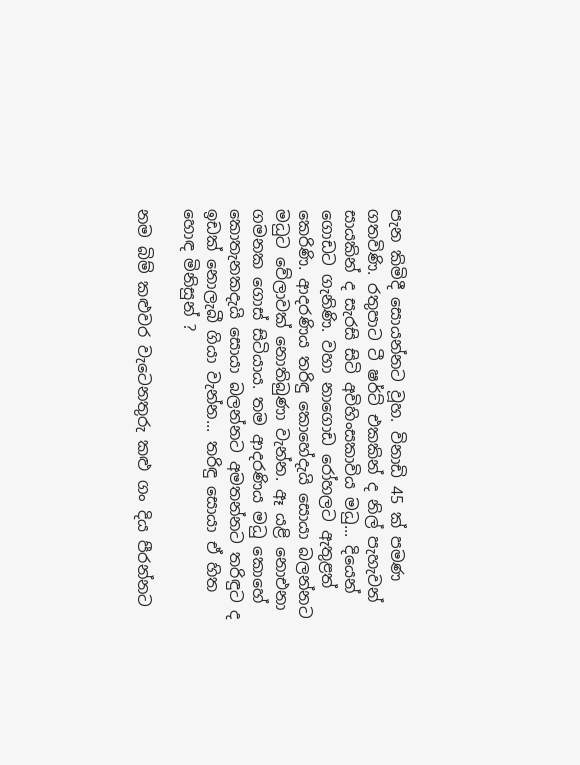පැන කිමිදී සොයන්නට වූහ. විනාඩි 45 ක් පමණ ගතවිණි. රතුපාට ටී ෂර්ට් එකකින් ද නිල් පැහැවන් සායකින් ද සැරසි සිටි අවිහිංසකාවිය මධු... දියෙන් ගොඩට ගැනිණි. වහා නාගොඩ රෝහලට ඇතුළත් කෙරිණි. ආදරණිය තරිඳු කොහේදැයි සොයා බලන්නට මධුට වේලාවක් නොතිබුණා වැන්න. ඈ යළි නොඑනා ගමනක ගොස් සිටියාය. තම ආදරණිය මධු කොහේ කොතැනකදැයි සොයා බලන්නට අමතන්නට තරිඳුට ද ඉඩක් නොලැබී ගියා වැන්න... තරිඳු සොයා ඒ හිත හොඳ මිනිසුන් ?

නම බිම් කළුවර වැටෙනතුරු කළු ගං දිය පීරන්නට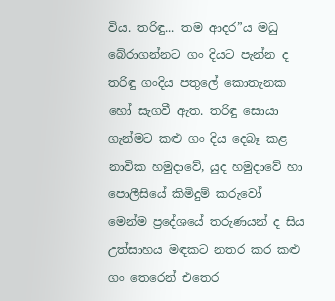විය. තරිඳු... තම ආදර”ය මධු බේරාගන්නට ගං දියට පැන්න ද තරිඳු ගංදිය පතුලේ කොතැනක හෝ සැගවී ඇත. තරිඳු සොයා ගැන්මට කළු ගං දිය දෙබෑ කළ නාවික හමුදාවේ, යුද හමුදාවේ හා පොලීසියේ කිමිදුම් කරුවෝ මෙන්ම ප්‍රදේශයේ තරුණයන් ද සිය උත්සාහය මඳකට නතර කර කළු ගං තෙරෙන් එතෙර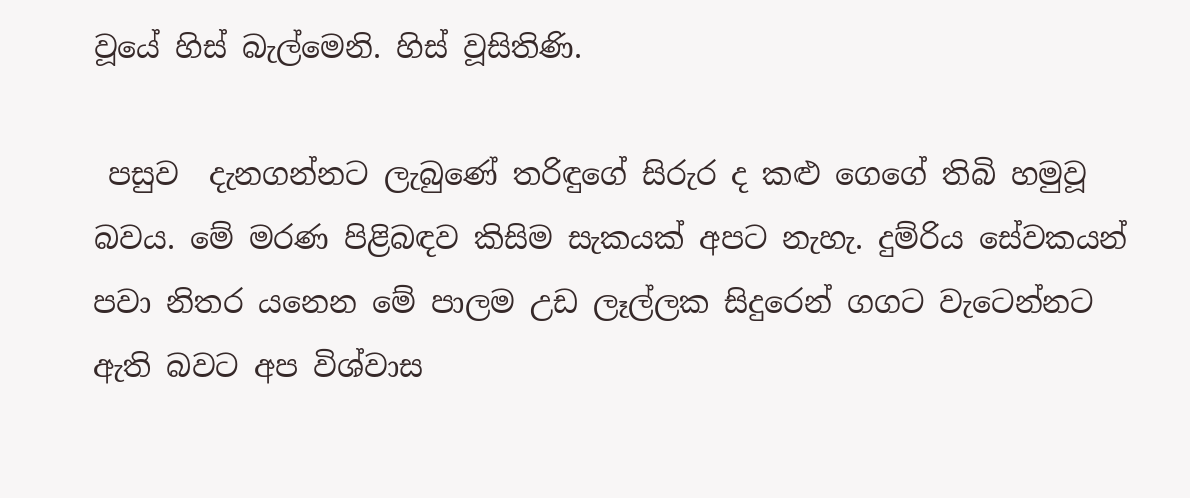වූයේ හිස් බැල්මෙනි. හිස් වූසිතිණි.

 පසුව  දැනගන්නට ලැබුණේ තරිඳුගේ සිරුර ද කළු ගෙගේ තිබි හමුවූ බවය. මේ මරණ පිළිබඳව කිසිම සැකයක් අපට නැහැ. දුම්රිය සේවකයන් පවා නිතර යනෙන මේ පාලම උඩ ලෑල්ලක සිදුරෙන් ගගට වැටෙන්නට ඇති බවට අප විශ්වාස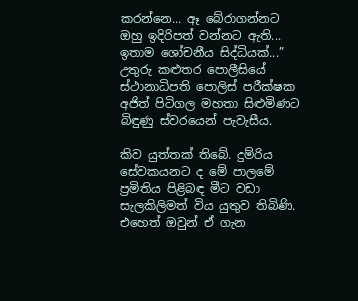කරන්නෙ... ඈ බේරාගන්නට ඔහු ඉදිරිපත් වන්නට ඇති... ඉතාම ශෝචනීය සිද්ධියක්...” උතුරු කළුතර පොලීසියේ ස්ථානාධිපති පොලිස් පරීක්ෂක අජිත් පිටිගල මහතා සිළුමිණට බිඳුණු ස්වරයෙන් පැවැසීය.

කිව යුත්තක් තිබේ. දුම්රිය සේවකයනට ද මේ පාලමේ ප්‍රමිතිය පිළිබඳ මීට වඩා සැලකිලිමත් විය යුතුව තිබිණි. එහෙත් ඔවුන් ඒ ගැන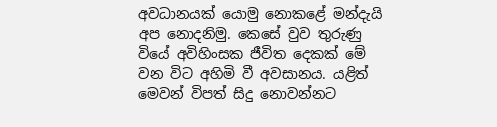අවධානයක් යොමු නොකළේ මන්දැයි අප නොදනිමු. කෙසේ වුව තුරුණු වියේ අවිහිංසක ජීවිත දෙකක් මේ වන විට අහිමි වී අවසානය. යළිත් මෙවන් විපත් සිදු නොවන්නට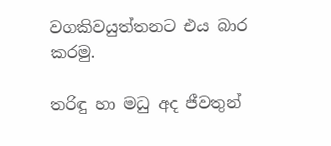වගකිවයුත්තනට එය බාර කරමු.

තරිඳු හා මධු අද ජීවතුන්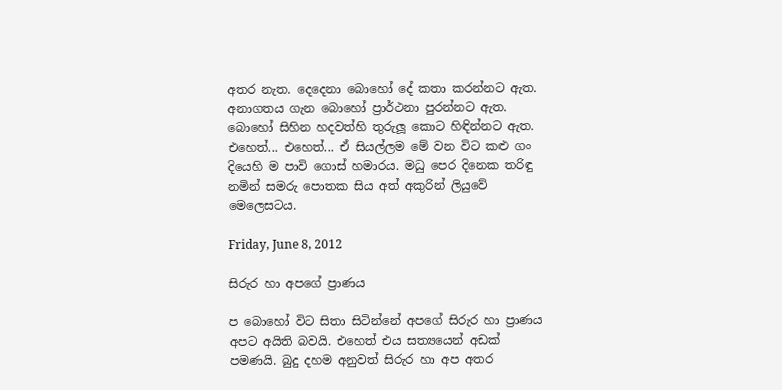අතර නැත. දෙදෙනා බොහෝ දේ කතා කරන්නට ඇත. අනාගතය ගැන බොහෝ ප්‍රාර්ථනා පුරන්නට ඇත. බොහෝ සිහින හදවත්හි තුරුලූ කොට හිඳින්නට ඇත. එහෙත්... එහෙත්... ඒ සියල්ලම මේ වන විට කළු ගං දියෙහි ම පාවි ගොස් හමාරය. මධු පෙර දිනෙක තරිඳු නමින් සමරු පොතක සිය අත් අකුරින් ලියුවේ මෙලෙසටය.

Friday, June 8, 2012

සිරුර හා අපගේ ප්‍රාණය

ප බොහෝ විට සිතා සිටින්නේ අපගේ සිරුර හා ප්‍රාණය අපට අයිති බවයි. එහෙත් එය සත්‍යයෙන් අඩක්‌ පමණයි. බුදු දහම අනුවත් සිරුර හා අප අතර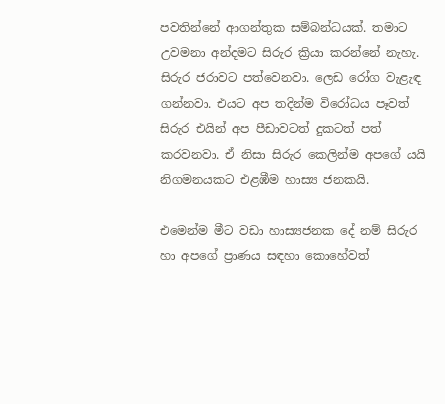පවතින්නේ ආගන්තුක සම්බන්ධයක්‌. තමාට උවමනා අන්දමට සිරුර ක්‍රියා කරන්නේ නැහැ. සිරුර ජරාවට පත්වෙනවා. ලෙඩ රෝග වැළැඳ ගන්නවා. එයට අප තදින්ම විරෝධය පෑවත් සිරුර එයින් අප පීඩාවටත් දුකටත් පත් කරවනවා. ඒ නිසා සිරුර කෙලින්ම අපගේ යයි නිගමනයකට එළඹීම හාස්‍ය ජනකයි.

එමෙන්ම මීට වඩා හාස්‍යජනක දේ නම් සිරුර හා අපගේ ප්‍රාණය සඳහා කොහේවත්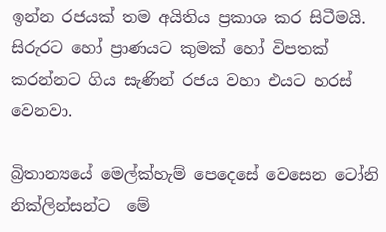ඉන්න රජයක්‌ තම අයිතිය ප්‍රකාශ කර සිටීමයි. සිරුරට හෝ ප්‍රාණයට කුමක්‌ හෝ විපතක්‌ කරන්නට ගිය සැණින් රජය වහා එයට හරස්‌ වෙනවා.

බ්‍රිතාන්‍යයේ මෙල්ක්‌හැම් පෙදෙසේ වෙසෙන ටෝනි නික්‌ලින්සන්ට  මේ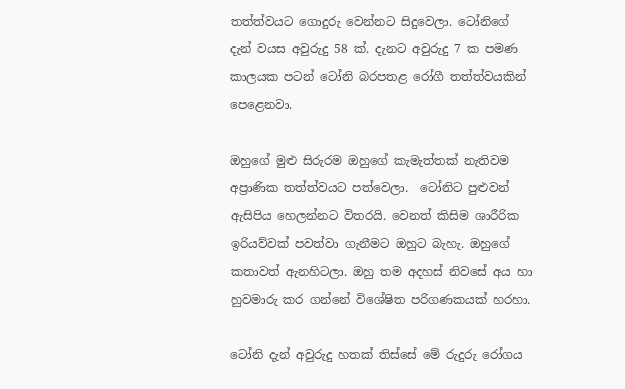තත්ත්වයට ගොදුරු වෙන්නට සිදුවෙලා. ටෝනිගේ දැන් වයස අවුරුදු 58 ක්‌. දැනට අවුරුදු 7 ක පමණ කාලයක පටන් ටෝනි බරපතළ රෝගී තත්ත්වයකින් පෙළෙනවා.

ඔහුගේ මුළු සිරුරම ඔහුගේ කැමැත්තක්‌ නැතිවම අප්‍රාණික තත්ත්වයට පත්වෙලා.  ටෝනිට පුළුවන් ඇසිපිය හෙලන්නට විතරයි. වෙනත් කිසිම ශාරීරික ඉරියව්වක්‌ පවත්වා ගැනීමට ඔහුට බැහැ. ඔහුගේ කතාවත් ඇනහිටලා. ඔහු තම අදහස්‌ නිවසේ අය හා හුවමාරු කර ගන්නේ විශේෂිත පරිගණකයක්‌ හරහා.

ටෝනි දැන් අවුරුදු හතක්‌ තිස්‌සේ මේ රුදුරු රෝගය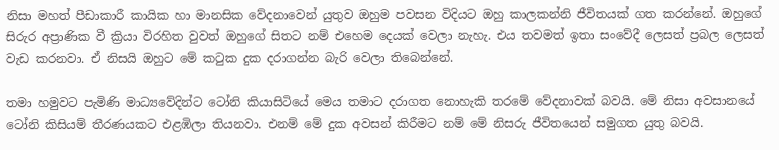නිසා මහත් පීඩාකාරී කායික හා මානසික වේදනාවෙන් යුතුව ඔහුම පවසන විදියට ඔහු කාලකන්නි ජීවිතයක්‌ ගත කරන්නේ. ඔහුගේ සිරුර අප්‍රාණික වී ක්‍රියා විරහිත වුවත් ඔහුගේ සිතට නම් එහෙම දෙයක්‌ වෙලා නැහැ. එය තවමත් ඉතා සංවේදී ලෙසත් ප්‍රබල ලෙසත් වැඩ කරනවා. ඒ නිසයි ඔහුට මේ කටුක දුක දරාගන්න බැරි වෙලා තිබෙන්නේ.

තමා හමුවට පැමිණි මාධ්‍යවේදින්ට ටෝනි කියාසිටියේ මෙය තමාට දරාගත නොහැකි තරමේ වේදනාවක්‌ බවයි. මේ නිසා අවසානයේ ටෝනි කිසියම් තීරණයකට එළඹිලා තියනවා. එනම් මේ දුක අවසන් කිරීමට නම් මේ නිසරු ජීවිතයෙන් සමුගත යුතු බවයි.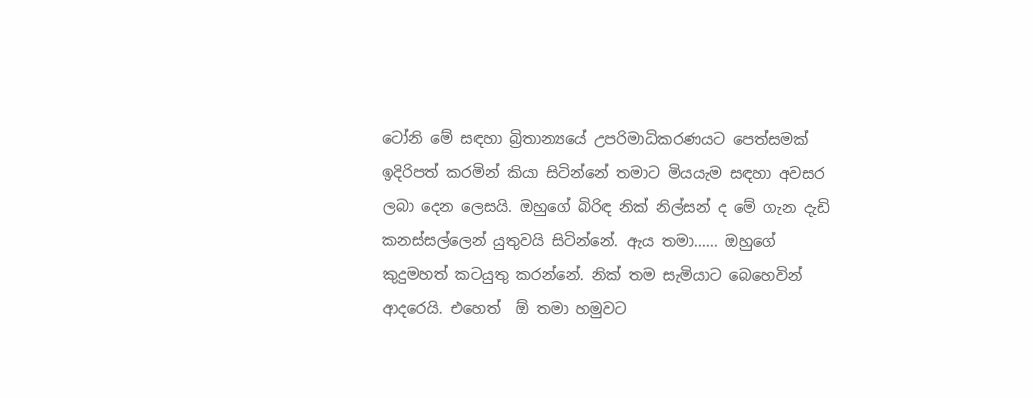ටෝනි මේ සඳහා බ්‍රිතාන්‍යයේ උපරිමාධිකරණයට පෙත්සමක්‌ ඉදිරිපත් කරමින් කියා සිටින්නේ තමාට මියයැම සඳහා අවසර ලබා දෙන ලෙසයි. ඔහුගේ බිරිඳ නික්‌ නිල්සන් ද මේ ගැන දැඩි කනස්‌සල්ලෙන් යුතුවයි සිටින්නේ. ඇය තමා...... ඔහුගේ කුදුමහත් කටයුතු කරන්නේ. නික්‌ තම සැමියාට බෙහෙවින් ආදරෙයි. එහෙත්  ඕ තමා හමුවට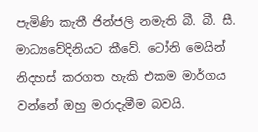පැමිණි කැතී ජින්ජලි නමැති බී. බී. සී. මාධ්‍යවේදිනියට කීවේ. ටෝනි මෙයින් නිදහස්‌ කරගත හැකි එකම මාර්ගය වන්නේ ඔහු මරාදැමීම බවයි.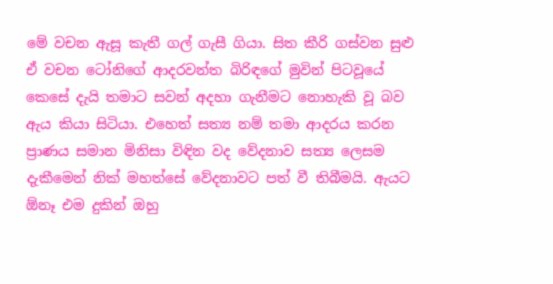මේ වචන ඇසූ කැතී ගල් ගැසී ගියා. සිත කීරි ගස්‌වන සුළු ඒ වචන ටෝනිගේ ආදරවන්ත බිරිඳගේ මුවින් පිටවූයේ කෙසේ දැයි තමාට සවන් අදහා ගැනීමට නොහැකි වූ බව ඇය කියා සිටියා. එහෙත් සත්‍ය නම් තමා ආදරය කරන ප්‍රාණය සමාන මිනිසා විඳින වද වේදනාව සත්‍ය ලෙසම දැකීමෙන් නික්‌ මහත්සේ වේදනාවට පත් වී තිබීමයි. ඇයට  ඕනෑ එම දුකින් ඔහු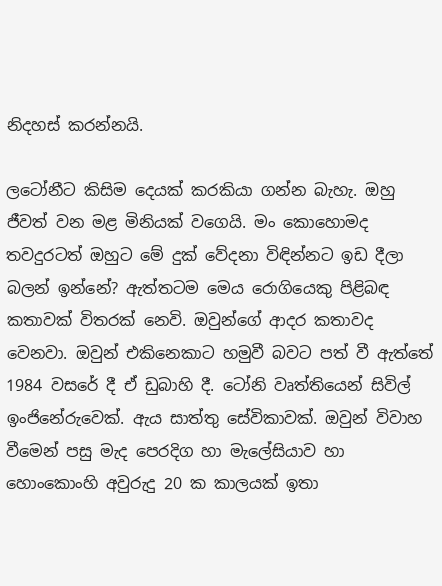නිදහස්‌ කරන්නයි.

ලටෝනීට කිසිම දෙයක්‌ කරකියා ගන්න බැහැ. ඔහු ජීවත් වන මළ මිනියක්‌ වගෙයි. මං කොහොමද තවදුරටත් ඔහුට මේ දුක්‌ වේදනා විඳින්නට ඉඩ දීලා බලන් ඉන්නේ? ඇත්තටම මෙය රොගියෙකු පිළිබඳ කතාවක්‌ විතරක්‌ නෙවි. ඔවුන්ගේ ආදර කතාවද වෙනවා. ඔවුන් එකිනෙකාට හමුවී බවට පත් වී ඇත්තේ 1984 වසරේ දී ඒ ඩුබාහි දී. ටෝනි වෘත්තියෙන් සිවිල් ඉංජිනේරුවෙක්‌. ඇය සාත්තු සේවිකාවක්‌. ඔවුන් විවාහ වීමෙන් පසු මැද පෙරදිග හා මැලේසියාව හා හොංකොංහි අවුරුදු 20 ක කාලයක්‌ ඉතා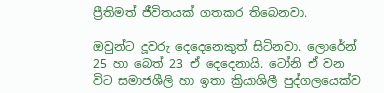ප්‍රීතිමත් ජීවිතයක්‌ ගතකර තිබෙනවා.

ඔවුන්ට දූවරු දෙදෙනෙකුත් සිටිනවා. ලොරේන් 25 හා බෙත් 23 ඒ දෙදෙනායි. ටෝනි ඒ වන විට සමාජශීලි හා ඉතා ක්‍රියාශිලී පුද්ගලයෙක්‌ව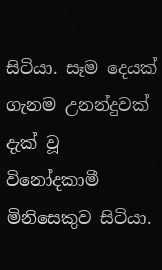සිටියා. සෑම දෙයක්‌ ගැනම උනන්දුවක්‌ දැක්‌ වූ විනෝදකාමී මිනිසෙකුව සිටියා.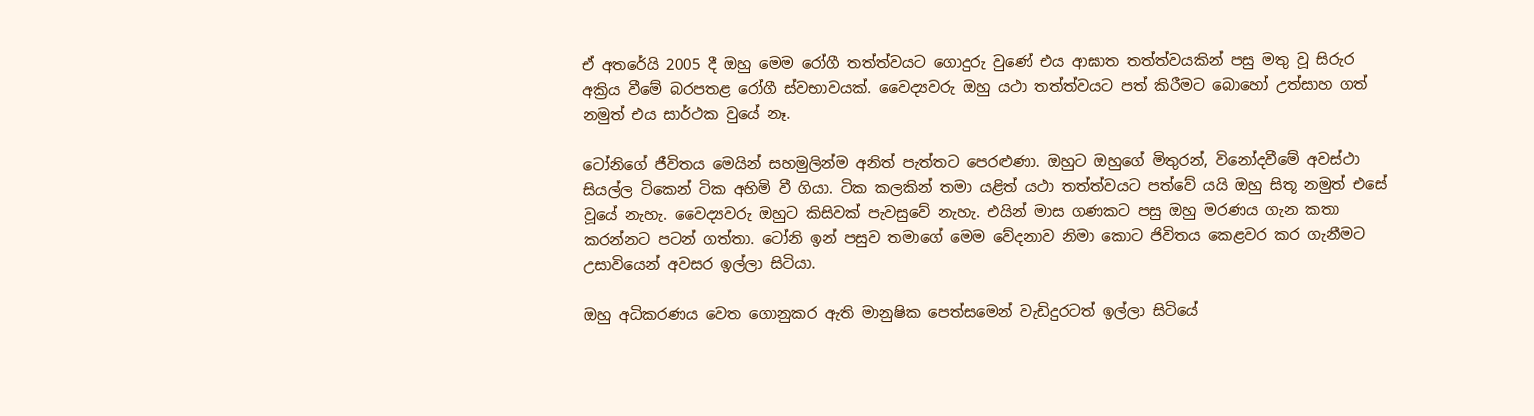ඒ අතරේයි 2005 දී ඔහු මෙම රෝගී තත්ත්වයට ගොදුරු වුණේ එය ආඝාත තත්ත්වයකින් පසු මතු වූ සිරුර අක්‍රිය වීමේ බරපතළ රෝගී ස්‌වභාවයක්‌. වෛද්‍යවරු ඔහු යථා තත්ත්වයට පත් කිරීමට බොහෝ උත්සාහ ගත් නමුත් එය සාර්ථක වුයේ නෑ.

ටෝනිගේ ජීවිතය මෙයින් සහමුලින්ම අනිත් පැත්තට පෙරළුණා. ඔහුට ඔහුගේ මිතුරන්, විනෝදවීමේ අවස්‌ථා සියල්ල ටිකෙන් ටික අහිමි වී ගියා. ටික කලකින් තමා යළිත් යථා තත්ත්වයට පත්වේ යයි ඔහු සිතූ නමුත් එසේ වූයේ නැහැ. වෛද්‍යවරු ඔහුට කිසිවක්‌ පැවසුවේ නැහැ. එයින් මාස ගණකට පසු ඔහු මරණය ගැන කතා කරන්නට පටන් ගත්තා. ටෝනි ඉන් පසුව තමාගේ මෙම වේදනාව නිමා කොට ජිවිතය කෙළවර කර ගැනීමට උසාවියෙන් අවසර ඉල්ලා සිටියා.

ඔහු අධිකරණය වෙත ගොනුකර ඇති මානුෂික පෙත්සමෙන් වැඩිදුරටත් ඉල්ලා සිටියේ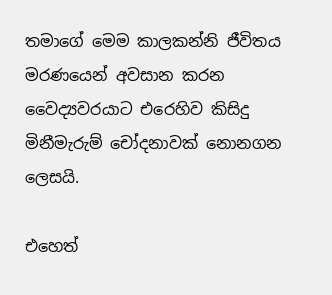තමාගේ මෙම කාලකන්නි ජීවිතය මරණයෙන් අවසාන කරන වෛද්‍යවරයාට එරෙහිව කිසිදු මිනීමැරුම් චෝදනාවක්‌ නොනගන ලෙසයි.

එහෙත්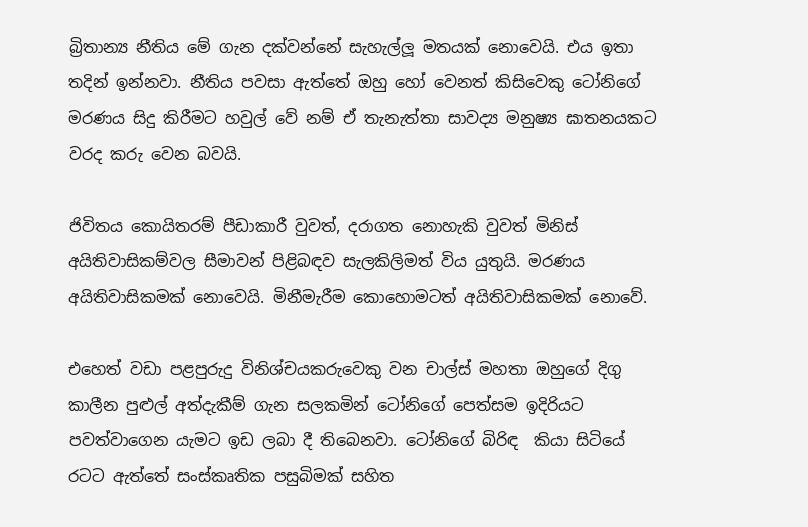බ්‍රිතාන්‍ය නීතිය මේ ගැන දක්‌වන්නේ සැහැල්ලූ මතයක්‌ නොවෙයි. එය ඉතා තදින් ඉන්නවා. නීතිය පවසා ඇත්තේ ඔහු හෝ වෙනත් කිසිවෙකු ටෝනිගේ මරණය සිදු කිරීමට හවුල් වේ නම් ඒ තැනැත්තා සාවද්‍ය මනුෂ්‍ය ඝාතනයකට වරද කරු වෙන බවයි.

ජිවිතය කොයිතරම් පීඩාකාරී වුවත්, දරාගත නොහැකි වුවත් මිනිස්‌ අයිතිවාසිකම්වල සීමාවන් පිළිබඳව සැලකිලිමත් විය යුතුයි. මරණය අයිතිවාසිකමක්‌ නොවෙයි. මිනීමැරීම කොහොමටත් අයිතිවාසිකමක්‌ නොවේ.

එහෙත් වඩා පළපුරුදු විනිශ්චයකරුවෙකු වන චාල්ස්‌ මහතා ඔහුගේ දිගු කාලීන පුළුල් අත්දැකීම් ගැන සලකමින් ටෝනිගේ පෙත්සම ඉදිරියට පවත්වාගෙන යැමට ඉඩ ලබා දී තිබෙනවා. ටෝනිගේ බිරිඳ  කියා සිටියේ රටට ඇත්තේ සංස්‌කෘතික පසුබිමක්‌ සහිත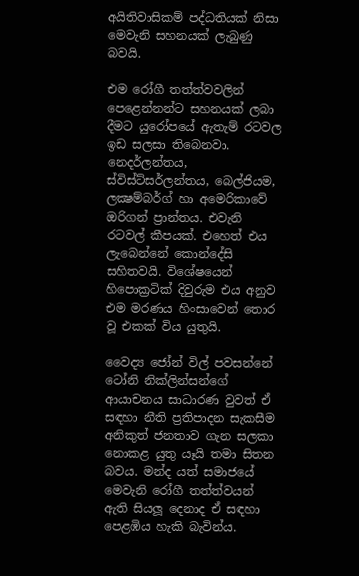අයිතිවාසිකම් පද්ධතියක්‌ නිසා මෙවැනි සහනයක්‌ ලැබුණු බවයි.

එම රෝගී තත්ත්වවලින් පෙළෙන්නන්ට සහනයක්‌ ලබා දීමට යුරෝපයේ ඇතැම් රටවල ඉඩ සලසා තිබෙනවා. නෙදර්ලන්තය, ස්‌විස්‌ට්‌සර්ලන්තය, බෙල්ජියම, ලක්‍ෂම්බර්ග් හා අමෙරිකාවේ ඔරිගන් ප්‍රාන්තය. එවැනි රටවල් කීපයක්‌. එහෙත් එය ලැබෙන්නේ කොන්දේසි සහිතවයි. විශේෂයෙන් හිපොක්‍රටික්‌ දිවුරුම එය අනුව එම මරණය හිංසාවෙන් තොර වූ එකක්‌ විය යුතුයි.

වෛද්‍ය ජෝන් විල් පවසන්නේ ටෝනි නික්‌ලින්සන්ගේ ආයාචනය සාධාරණ වුවත් ඒ සඳහා නීති ප්‍රතිපාදන සැකසීම අනිකුත් ජනතාව ගැන සලකා නොකළ යුතු යෑයි තමා සිතන බවය. මන්ද යත් සමාජයේ මෙවැනි රෝගී තත්ත්වයන් ඇති සියලූ දෙනාද ඒ සඳහා පෙළඹිය හැකි බැවින්ය.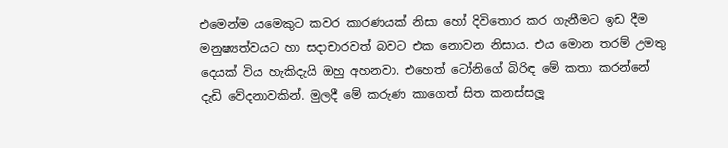එමෙන්ම යමෙකුට කවර කාරණයක්‌ නිසා හෝ දිවිතොර කර ගැනීමට ඉඩ දීම මනුෂ්‍යත්වයට හා සදාචාරවත් බවට එක නොවන නිසාය. එය මොන තරම් උමතු දෙයක්‌ විය හැකිදැයි ඔහු අහනවා. එහෙත් ටෝනිගේ බිරිඳ මේ කතා කරන්නේ දැඩි වේදනාවකින්. මුලදී මේ කරුණ කාගෙත් සිත කනස්‌සලූ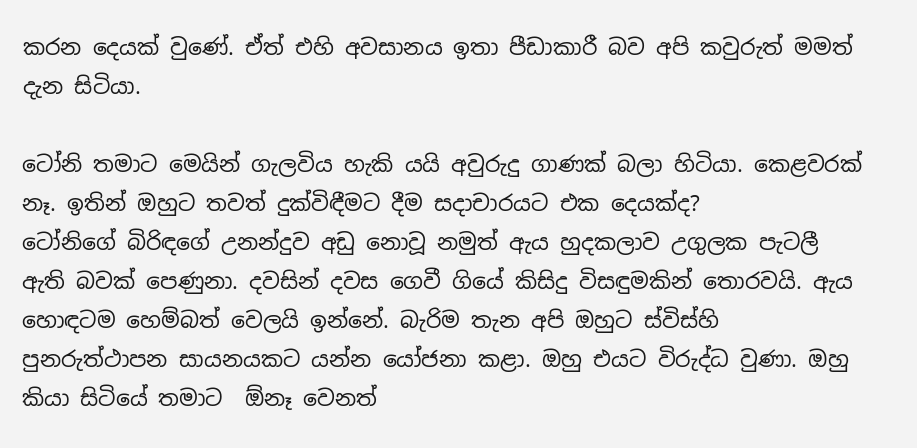කරන දෙයක්‌ වුණේ. ඒත් එහි අවසානය ඉතා පීඩාකාරී බව අපි කවුරුත් මමත්  දැන සිටියා.

ටෝනි තමාට මෙයින් ගැලවිය හැකි යයි අවුරුදු ගාණක්‌ බලා හිටියා. කෙළවරක්‌ නෑ. ඉතින් ඔහුට තවත් දුක්‌විඳීමට දීම සදාචාරයට එක දෙයක්‌ද?
ටෝනිගේ බිරිඳගේ උනන්දුව අඩු නොවූ නමුත් ඇය හුදකලාව උගුලක පැටලී ඇති බවක්‌ පෙණුනා. දවසින් දවස ගෙවී ගියේ කිසිදු විසඳුමකින් තොරවයි. ඇය හොඳටම හෙම්බත් වෙලයි ඉන්නේ. බැරිම තැන අපි ඔහුට ස්‌විස්‌හි පුනරුත්ථාපන සායනයකට යන්න යෝජනා කළා. ඔහු එයට විරුද්ධ වුණා. ඔහු කියා සිටියේ තමාට  ඕනෑ වෙනත්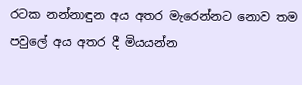රටක නන්නාඳුන අය අතර මැරෙන්නට නොව තම පවුලේ අය අතර දී මියයන්න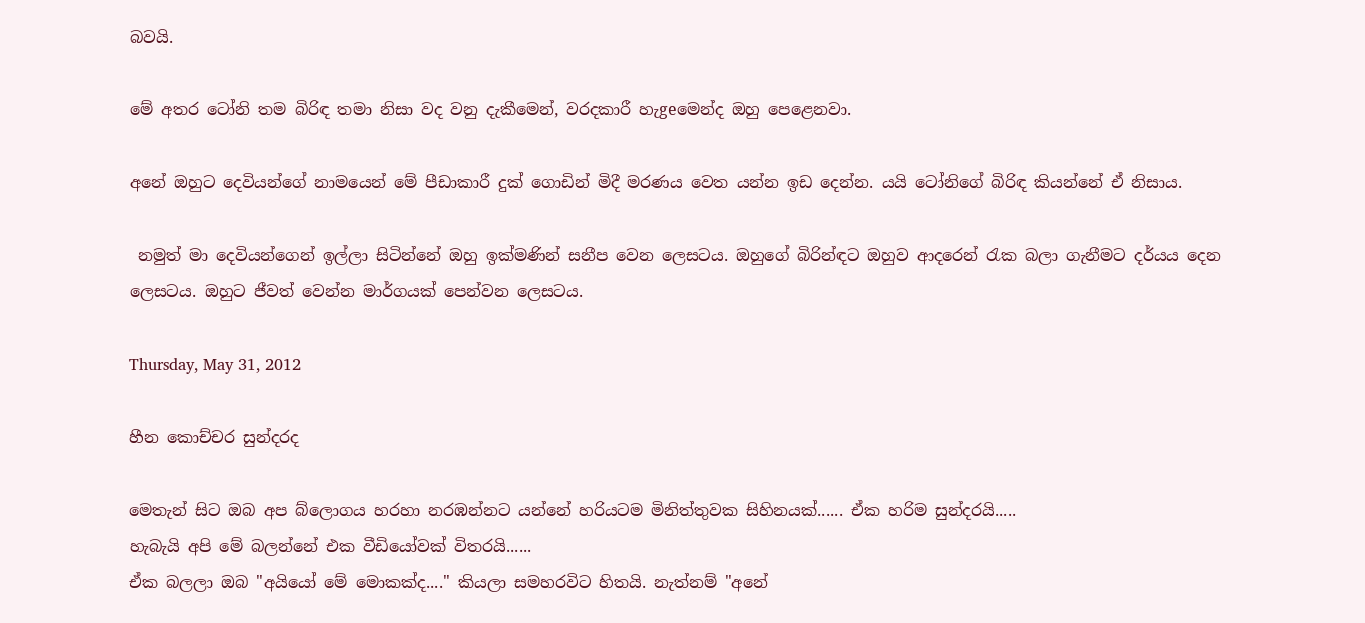බවයි.

මේ අතර ටෝනි තම බිරිඳ තමා නිසා වද වනු දැකීමෙන්, වරදකාරී හැgeමෙන්ද ඔහු පෙළෙනවා.

අනේ ඔහුට දෙවියන්ගේ නාමයෙන් මේ පීඩාකාරී දුක්‌ ගොඩින් මිදී මරණය වෙත යන්න ඉඩ දෙන්න. යයි ටෝනිගේ බිරිඳ කියන්නේ ඒ නිසාය.

 නමුත් මා දෙවියන්ගෙන් ඉල්ලා සිටින්නේ ඔහු ඉක්මණින් සනීප වෙන ලෙසටය. ඔහුගේ බිරින්ඳට ඔහුව ආදරෙන් රැක බලා ගැනීමට දර්යය දෙන ලෙසටය. ඔහුට ජීවත් වෙන්න මාර්ගයක් පෙන්වන ලෙසටය.

Thursday, May 31, 2012

හීන කොච්චර සුන්දරද

මෙතැන් සිට ඔබ අප බ්ලොගය හරහා නරඹන්නට යන්නේ හරියටම මිනිත්තුවක සිහිනයක්...... ඒක හරිම සුන්දරයි.....
හැබැයි අපි මේ බලන්නේ එක වීඩියෝවක් විතරයි......
ඒක බලලා ඔබ "අයියෝ මේ මොකක්ද...." කියලා සමහරවිට හිතයි. නැත්නම් "අනේ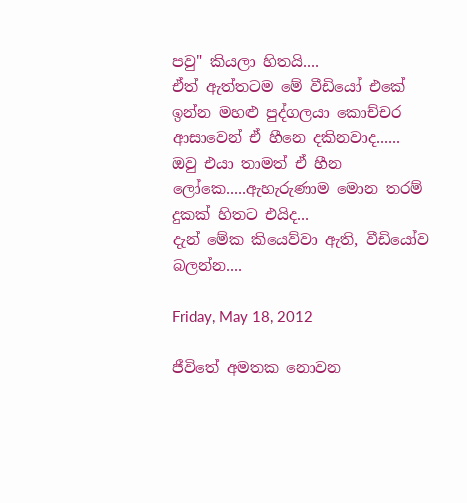පවු" කියලා හිතයි....
ඒත් ඇත්තටම මේ වීඩියෝ එකේ ඉන්න මහළු පුද්ගලයා කොච්චර ආසාවෙන් ඒ හීනෙ දකිනවාද......
ඔවු එයා තාමත් ඒ හීන ලෝකෙ.....ඇහැරුණාම මොන තරම් දුකක් හිතට එයිද...
දැන් මේක කියෙව්වා ඇති, වීඩියෝව බලන්න....

Friday, May 18, 2012

ජීවිතේ අමතක නොවන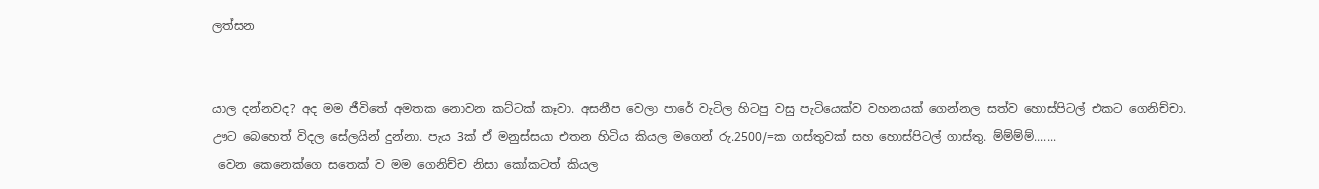ලත්සන


යාල දන්නවද? අද මම ජීවිතේ අමතක නොවන කට්ටක් කෑවා. අසනීප වෙලා පාරේ වැටිල හිටපු වසු පැටියෙක්ව වහනයක් ගෙන්නල සත්ව හොස්පිටල් එකට ගෙනිච්චා. ඌට බෙහෙත් විදල සේලයින් දුන්නා. පැය 3ක් ඒ මනුස්සයා එතන හිටිය කියල මගෙන් රු.2500/=ක ගස්තුවක් සහ හොස්පිටල් ගාස්තු. ම්ම්ම්ම්.......
 වෙන කෙනෙක්ගෙ සතෙක් ව මම ගෙනිච්ච නිසා කෝකටත් කියල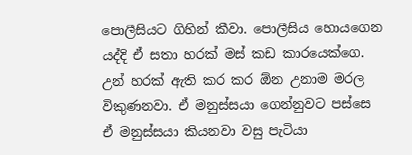පොලීසියට ගිහින් කීවා. පොලීසිය හොයගෙන යද්දි ඒ සතා හරක් මස් කඩ කාරයෙක්ගෙ. උන් හරක් ඇති කර කර ඕන උනාම මරල විකුණනවා. ඒ මනුස්සයා ගෙන්නුවට පස්සෙ ඒ මනුස්සයා කියනවා වසු පැටියා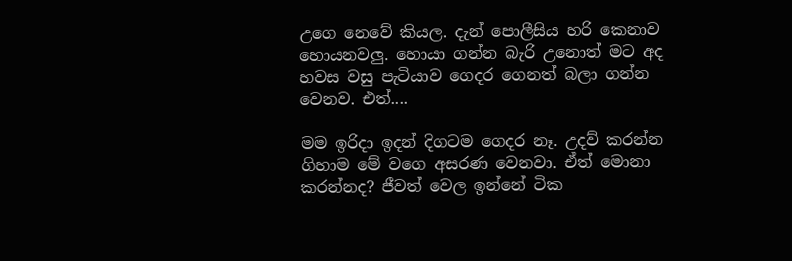උගෙ නෙවේ කියල. දැන් පොලීසිය හරි කෙනාව හොයනවලු. හොයා ගන්න බැරි උනොත් මට අද හවස වසු පැටියාව ගෙදර ගෙනත් බලා ගන්න වෙනව. එත්....

මම ඉරිදා ඉදන් දිගටම ගෙදර නෑ. උදව් කරන්න ගිහාම මේ වගෙ අසරණ වෙනවා. ඒත් මොනා කරන්නද? ජීවත් වෙල ඉන්නේ ටික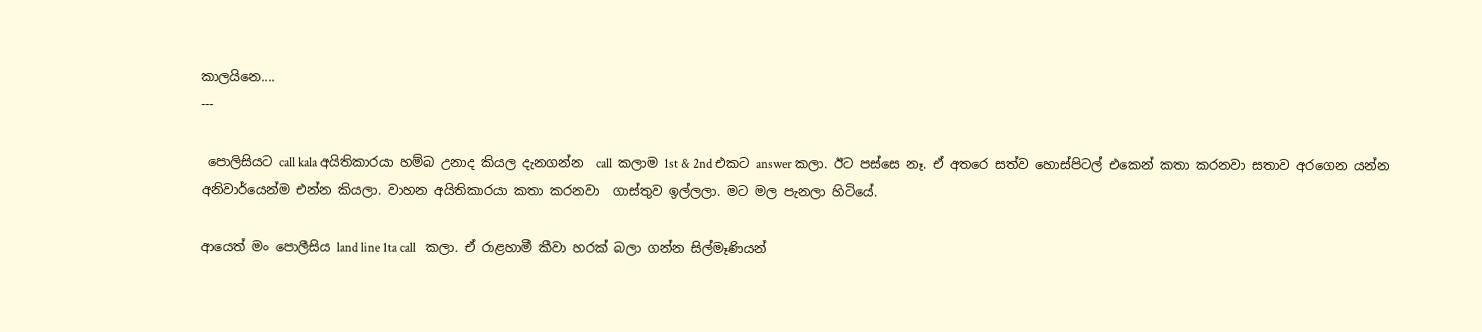කාලයිනෙ....
---

 පොලිසියට call kala අයිතිකාරයා හම්බ උනාද කියල දැනගන්න  call  කලාම 1st & 2nd එකට answer කලා. ඊට පස්සෙ නෑ. ඒ අතරෙ සත්ව හොස්පිටල් එකෙන් කතා කරනවා සතාව අරගෙන යන්න අනිවාර්යෙන්ම එන්න කියලා. වාහන අයිතිකාරයා කතා කරනවා  ගාස්තුව ඉල්ලලා. මට මල පැනලා හිටියේ.

ආයෙත් මං පොලීසිය land line 1ta call   කලා. ඒ රාළහාමී කීවා හරක් බලා ගන්න සිල්මෑණියන්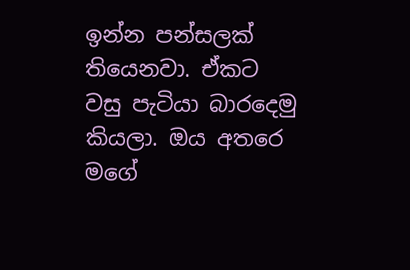ඉන්න පන්සලක් තියෙනවා. ඒකට වසු පැටියා බාරදෙමු කියලා. ඔය අතරෙ මගේ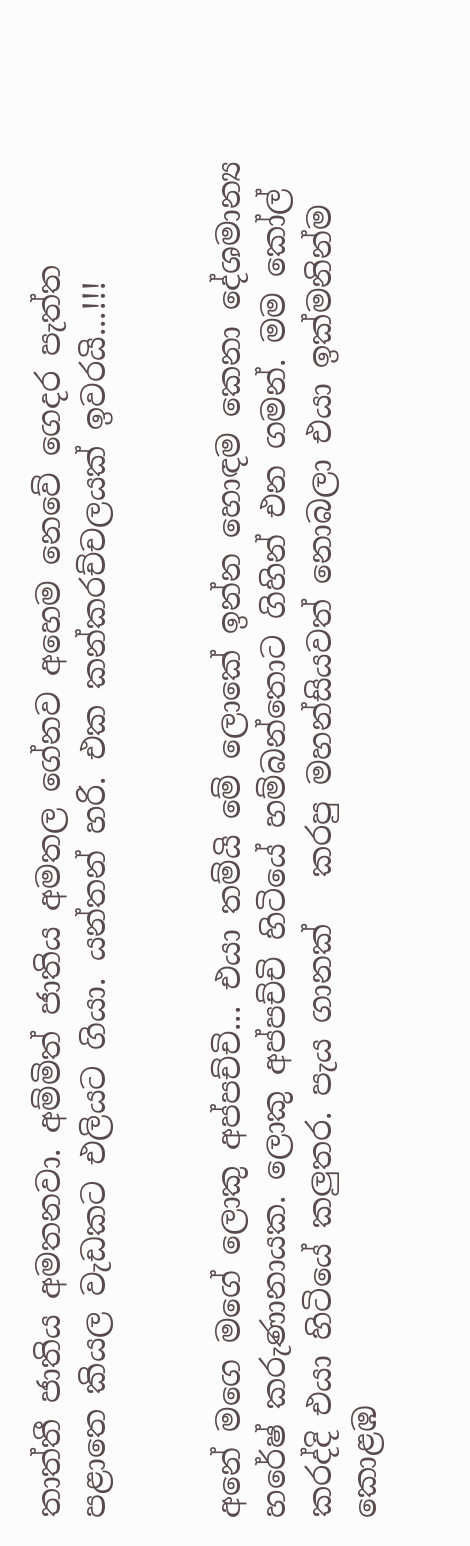තාත්තී ජාතිය අමතනවා. අම්මිත් ජාතිය අමතල ගේනව අහෙම නෙවේ ගෙදර පැත්ත පළාතෙ කියල වැඩකට එලියට ගියා. යන්තන් හරි. එක කන්කරච්චලයක් ඉවරයි...!!!


අනේ මගෙ මගේ ලොකු අප්පච්චි... එයා තම්යි මේ ලොකේ ඉන්න හොඳම කෙනා දේශමාන්‍ය හරේෂ් කරුණානායක. ලොකු අප්පච්චි හිටියේ හම්බන්තොට ගිහින් එන ගමන්. මම කෝල් කරද්දි එයා හිටියේ කලුතර. පැය ගානක්   කරපු මහන්සියවත් නොබලා එයා ඉක්මනින්ම කොළඹ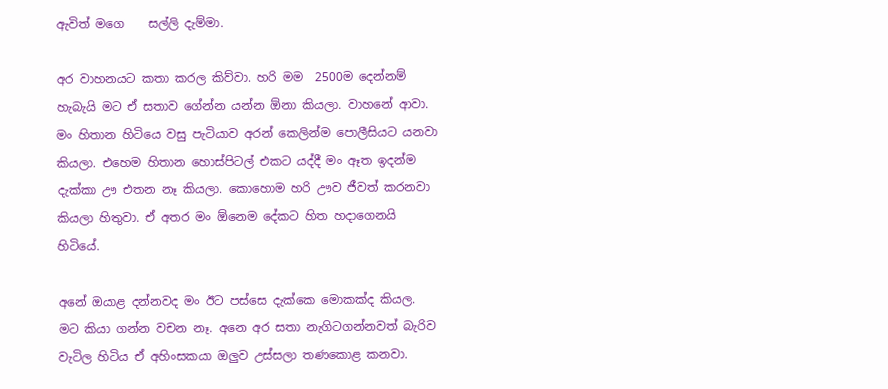ඇවිත් මගෙ    සල්ලි දැම්මා.

අර වාහනයට කතා කරල කිව්වා. හරි මම  2500ම දෙන්නම් හැබැයි මට ඒ සතාව ගේන්න යන්න ඕනා කියලා. වාහනේ ආවා. මං හිතාන හිටියෙ වසු පැටියාව අරන් කෙලින්ම පොලීසියට යනවා කියලා. එහෙම හිතාන හොස්පිටල් එකට යද්දී මං ඈත ඉදන්ම දැක්කා ඌ එතන නෑ කියලා. කොහොම හරි ඌව ජීවත් කරනවා කියලා හිතුවා. ඒ අතර මං ඕනෙම දේකට හිත හදාගෙනයි හිටියේ.

අනේ ඔයාළ දන්නවද මං ඊට පස්සෙ දැක්කෙ මොකක්ද කියල. මට කියා ගන්න වචන නෑ. අනෙ අර සතා නැගිටගන්නවත් බැරිව වැටිල හිටිය ඒ අහිංසකයා ඔලුව උස්සලා තණකොළ කනවා.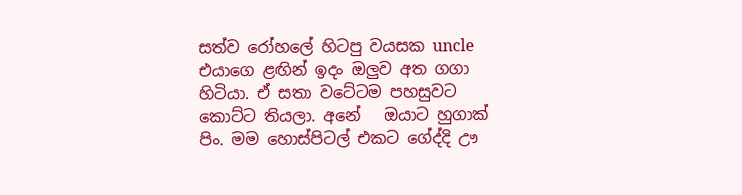සත්ව රෝහලේ හිටපු වයසක uncle එයාගෙ ළඟින් ඉදං ඔලුව අත ගගා හිටියා. ඒ සතා වටේටම පහසුවට කොට්ට තියලා. අනේ   ඔයාට හුගාක් පිං. මම හොස්පිටල් එකට ගේද්දි ඌ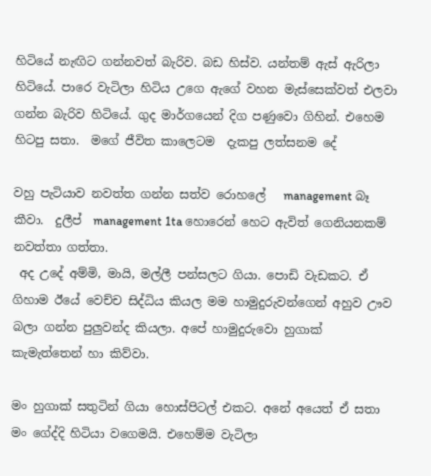හිටියේ නැඟිට ගන්නවත් බැරිව. බඩ හිස්ව. යන්තම් ඇස් ඇරිලා හිටියේ. පාරෙ වැටිලා හිටිය උගෙ ඇගේ වහන මැස්සෙක්වත් එලවා ගන්න බැරිව හිටියේ. ගුද මාර්ගයෙන් දිග පණුවො ගිහින්. එහෙම හිටපු සතා.  මගේ ජීවිත කාලෙටම  දැකපු ලත්සනම දේ

වහු පැටියාව නවත්ත ගන්න සත්ව රොහලේ   management බෑ කීවා.  දුලීප්  management 1ta හොරෙන් හෙට ඇවිත් ගෙනියනකම් නවත්තා ගත්තා.
 අද උදේ අම්මි, මායි, මල්ලී පන්සලට ගියා. පොඩි වැඩකට. ඒ ගිහාම ඊයේ වෙච්ච සිද්ධිය කියල මම හාමුදුරුවන්ගෙන් අහුව ඌව බලා ගන්න පුලුවන්ද කියලා. අපේ හාමුදුරුවො හුගාක් කැමැත්තෙන් හා කිව්වා.

මං හුගාක් සතුටින් ගියා හොස්පිටල් එකට. අනේ අයෙත් ඒ සතා මං ගේද්දි හිටියා වගෙමයි. එහෙම්ම වැටිලා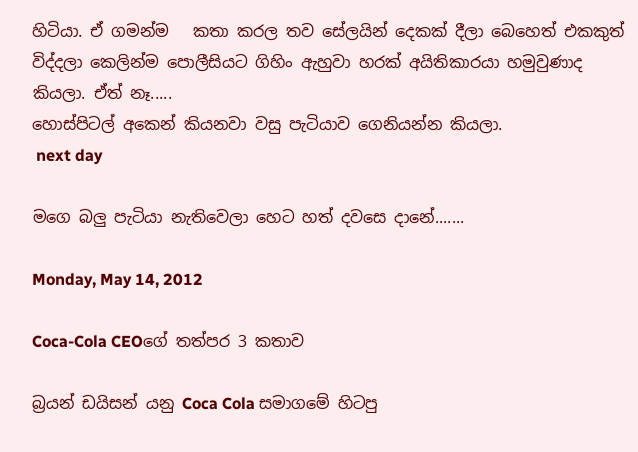හිටියා. ඒ ගමන්ම   කතා කරල තව සේලයින් දෙකක් දීලා බෙහෙත් එකකුත් විද්දලා කෙලින්ම පොලීසියට ගිහිං ඇහුවා හරක් අයිතිකාරයා හමුවුණාද කියලා. ඒත් නෑ.....
හොස්පිටල් අකෙන් කියනවා වසු පැටියාව ගෙනියන්න කියලා.
 next day

මගෙ බලු පැටියා නැතිවෙලා හෙට හත් දවසෙ දානේ.......

Monday, May 14, 2012

Coca-Cola CEOගේ තත්පර 3 කතාව

බ්‍රයන් ඩයිසන් යනු Coca Cola සමාගමේ හිටපු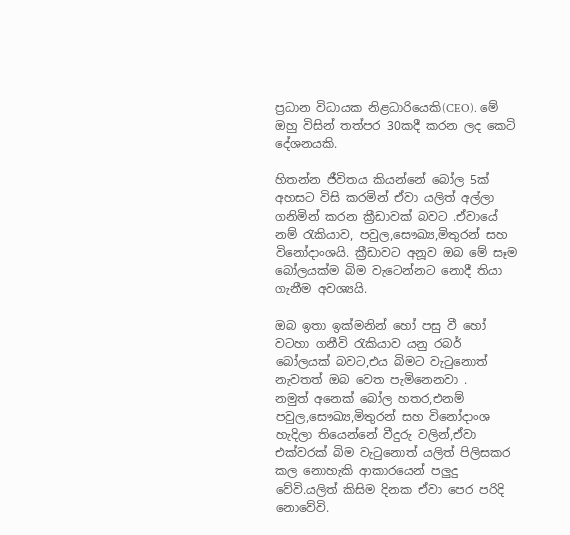ප්‍රධාන විධායක නිළධාරියෙකි(CEO). මේ ඔහු විසින් තත්පර 30කදී කරන ලද කෙටි දේශනයකි.

හිතන්න ජීවිතය කියන්නේ බෝල 5ක් අහසට විසි කරමින් ඒවා යලිත් අල්ලා ගනිමින් කරන ක්‍රීඩාවක් බවට .ඒවායේ නම් රැකියාව, පවුල,සෞඛ්‍ය,මිතුරන් සහ විනෝදාංශයි. ක්‍රීඩාවට අනූව ඔබ මේ සෑම බෝලයක්ම බිම වැටෙන්නට නොදී තියා ගැනීම අවශ්‍යයි.

ඔබ ඉතා ඉක්මනින් හෝ පසු වී හෝ වටහා ගනීවි රැකියාව යනු රබර් බෝලයක් බවට,එය බිමට වැටුනොත් නැවතත් ඔබ වෙත පැමිනෙනවා .
නමුත් අනෙක් බෝල හතර,එනම් පවුල,සෞඛ්‍ය,මිතුරන් සහ විනෝදාංශ හැදිලා තියෙන්නේ වීදුරු වලින්,ඒවා එක්වරක් බිම වැටුනොත් යලිත් පිලිසකර කල නොහැකි ආකාරයෙන් පලුදු වේවි.යලිත් කිසිම දිනක ඒවා පෙර පරිදි නොවේවි.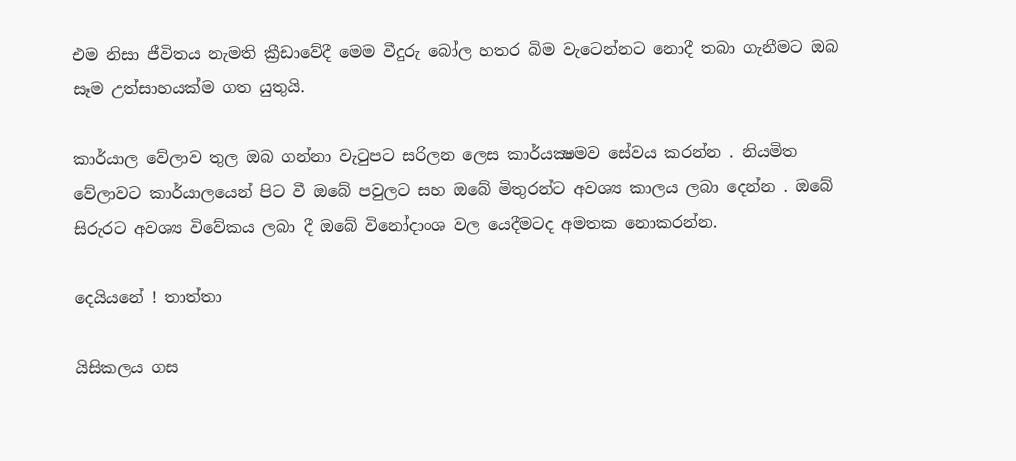එම නිසා ජීවිතය නැමති ක්‍රීඩාවේදී මෙම වීදුරු බෝල හතර බිම වැටෙන්නට නොදී තබා ගැනීමට ඔබ සෑම උත්සාහයක්ම ගත යුතුයි.

කාර්යාල වේලාව තුල ඔබ ගන්නා වැටුපට සරිලන ලෙස කාර්යක්‍ෂමව සේවය කරන්න . නියමිත වේලාවට කාර්යාලයෙන් පිට වී ඔබේ පවුලට සහ ඔබේ මිතුරන්ට අවශ්‍ය කාලය ලබා දෙන්න . ඔබේ සිරුරට අවශ්‍ය විවේකය ලබා දී ඔබේ විනෝදාංශ වල යෙදීමටද අමතක නොකරන්න.

දෙයියනේ ! තාත්තා

යිසිකලය ගස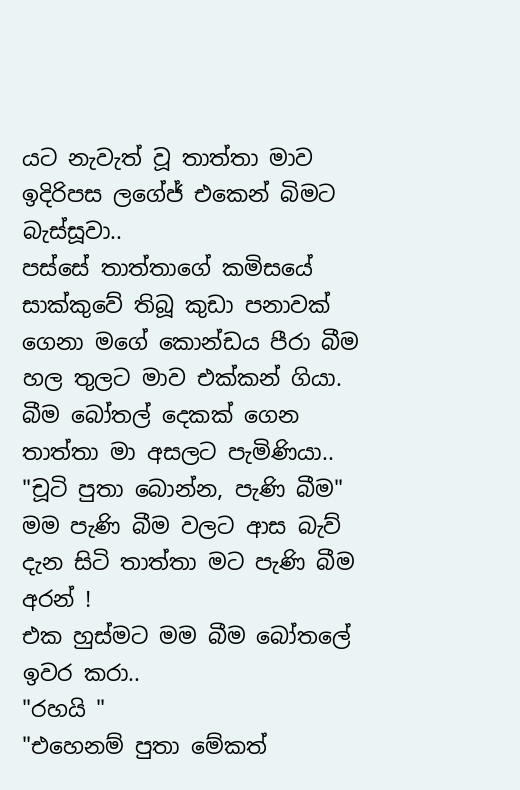යට නැවැත් වූ තාත්තා මාව ඉදිරිපස ලගේජ් එකෙන් බිමට බැස්සූවා..
පස්සේ තාත්තාගේ කමිසයේ සාක්කුවේ තිබූ කුඩා පනාවක් ගෙනා මගේ කොන්ඩය පීරා බීම හල තුලට මාව එක්කන් ගියා.
බීම බෝතල් ‍දෙකක් ගෙන තාත්තා මා අසලට පැමිණියා..
"චූටි පුතා බොන්න, පැණි බීම"
මම පැණි බීම වල‍ට ආස බැව් දැන සිටි තාත්තා මට පැණි බීම අරන් !
එක හුස්මට මම බීම බෝතලේ ඉවර කරා..
"රහයි "
"එහෙනම් පුතා මේකත්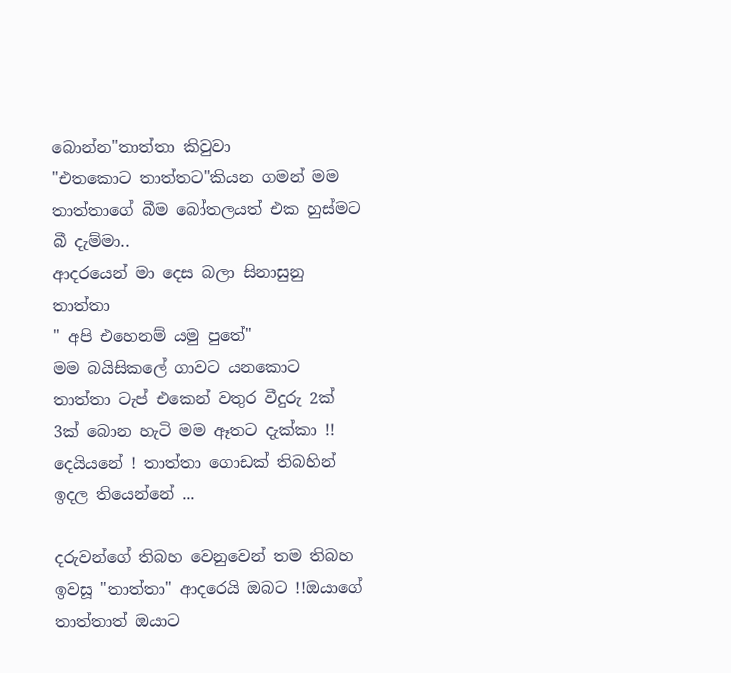බොන්න"තාත්තා කිවුවා
"එතකොට තාත්තට"කියන ගමන් මම තාත්තාගේ බීම බෝතලයත් එක හුස්මට බී දැම්මා..
ආදරයෙන් මා දෙස බලා සිනාසුනු තාත්තා
" අපි එහෙනම් යමු පුතේ"
මම බයිසිකලේ ගාවට යනකොට තාත්තා ටැප් එකෙන් වතුර වීදුරු 2ක් 3ක් බොන හැටි මම ඈතට දැක්කා !!
දෙයියනේ ! තාත්තා ගොඩක් තිබහින් ඉදල තියෙන්නේ ...

දරුවන්ගේ තිබහ වෙනුවෙන් තම තිබහ ඉවසූ "තාත්තා" ආදරෙයි ඔබට !!ඔයාගේ තාත්තාත් ඔයාට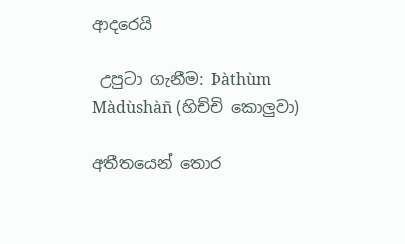ආදරෙයි

 උපුටා ගැනීම: Þàthùm Màdùshàñ (හිච්චි කොලුවා)

අතීතයෙන් තොර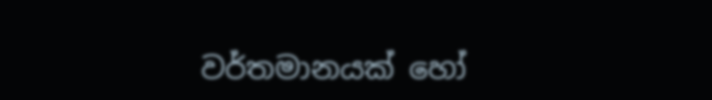වර්තමානයක් හෝ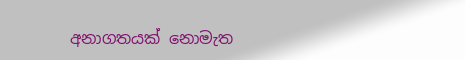අනාගතයක් නොමැත